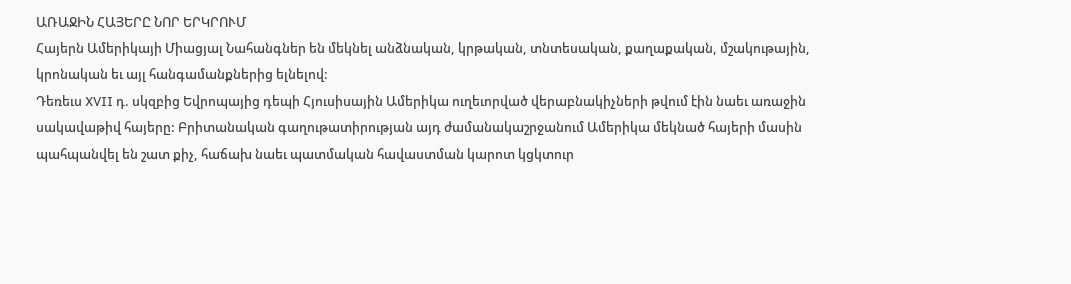ԱՌԱՋԻՆ ՀԱՅԵՐԸ ՆՈՐ ԵՐԿՐՈՒՄ
Հայերն Ամերիկայի Միացյալ Նահանգներ են մեկնել անձնական, կրթական, տնտեսական, քաղաքական, մշակութային, կրոնական եւ այլ հանգամանքներից ելնելով:
Դեռեւս XVII դ. սկզբից Եվրոպայից դեպի Հյուսիսային Ամերիկա ուղեւորված վերաբնակիչների թվում էին նաեւ առաջին սակավաթիվ հայերը: Բրիտանական գաղութատիրության այդ ժամանակաշրջանում Ամերիկա մեկնած հայերի մասին պահպանվել են շատ քիչ, հաճախ նաեւ պատմական հավաստման կարոտ կցկտուր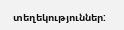տեղեկություններ: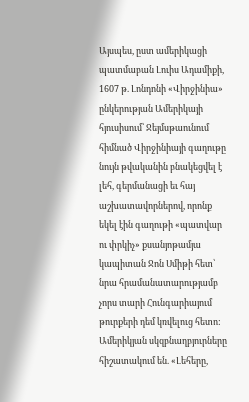Այսպես, ըստ ամերիկացի պատմաբան Լուիս Ադամիքի, 1607 թ. Լոնդոնի «Վիրջինիա» ընկերության Ամերիկայի հյուսիսում՝ Ջեյմսթաունում հիմնած Վիրջինիայի գաղութը նույն թվականին բնակեցվել է լեհ, գերմանացի եւ հայ աշխատավորներով, որոնք եկել էին գաղութի «պատվար ու փրկիչ» քսանյոթամյա կապիտան Ջոն Սմիթի հետ՝ նրա հրամանատարությամբ չորս տարի Հունգարիայում թուրքերի դեմ կռվելուց հետո: Ամերիկյան սկզբնաղբյուրները հիշատակում են. «Լեհերը,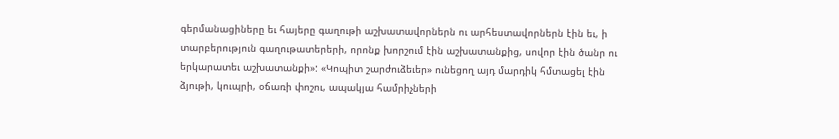գերմանացիները եւ հայերը գաղութի աշխատավորներն ու արհեստավորներն էին եւ, ի տարբերություն գաղութատերերի, որոնք խորշում էին աշխատանքից, սովոր էին ծանր ու երկարատեւ աշխատանքի»: «Կոպիտ շարժուձեւեր» ունեցող այդ մարդիկ հմտացել էին ձյութի, կուպրի, օճառի փոշու, ապակյա համրիչների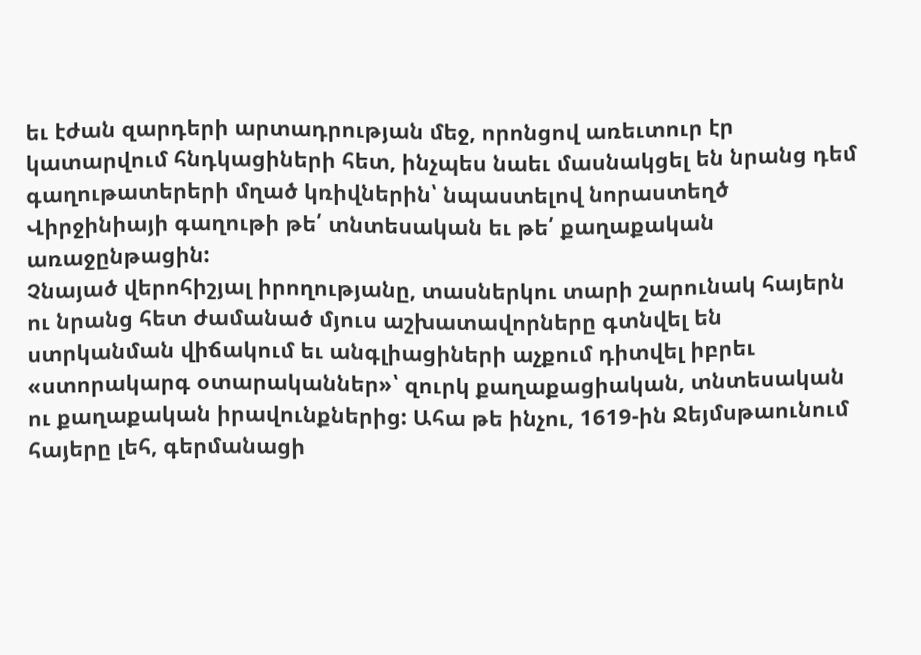եւ էժան զարդերի արտադրության մեջ, որոնցով առեւտուր էր կատարվում հնդկացիների հետ, ինչպես նաեւ մասնակցել են նրանց դեմ գաղութատերերի մղած կռիվներին՝ նպաստելով նորաստեղծ Վիրջինիայի գաղութի թե՛ տնտեսական եւ թե՛ քաղաքական առաջընթացին:
Չնայած վերոհիշյալ իրողությանը, տասներկու տարի շարունակ հայերն ու նրանց հետ ժամանած մյուս աշխատավորները գտնվել են ստրկանման վիճակում եւ անգլիացիների աչքում դիտվել իբրեւ «ստորակարգ օտարականներ»՝ զուրկ քաղաքացիական, տնտեսական ու քաղաքական իրավունքներից: Ահա թե ինչու, 1619-ին Ջեյմսթաունում հայերը լեհ, գերմանացի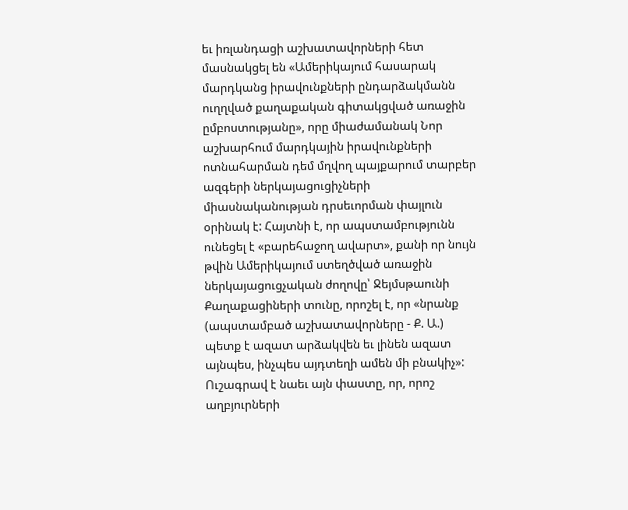եւ իռլանդացի աշխատավորների հետ մասնակցել են «Ամերիկայում հասարակ մարդկանց իրավունքների ընդարձակմանն ուղղված քաղաքական գիտակցված առաջին ըմբոստությանը», որը միաժամանակ Նոր աշխարհում մարդկային իրավունքների ոտնահարման դեմ մղվող պայքարում տարբեր ազգերի ներկայացուցիչների միասնականության դրսեւորման փայլուն օրինակ է: Հայտնի է, որ ապստամբությունն ունեցել է «բարեհաջող ավարտ», քանի որ նույն թվին Ամերիկայում ստեղծված առաջին ներկայացուցչական ժողովը՝ Ջեյմսթաունի Քաղաքացիների տունը, որոշել է, որ «նրանք (ապստամբած աշխատավորները - Ք. Ա.) պետք է ազատ արձակվեն եւ լինեն ազատ այնպես, ինչպես այդտեղի ամեն մի բնակիչ»:
Ուշագրավ է նաեւ այն փաստը, որ, որոշ աղբյուրների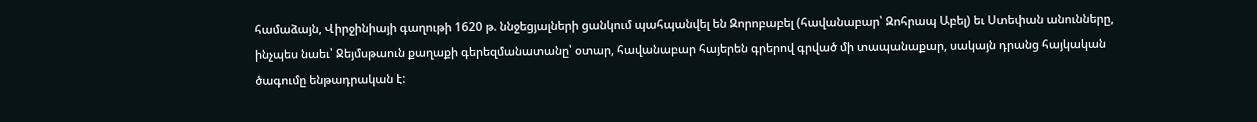համաձայն, Վիրջինիայի գաղութի 1620 թ. ննջեցյալների ցանկում պահպանվել են Զորոբաբել (հավանաբար՝ Զոհրապ Աբել) եւ Ստեփան անունները, ինչպես նաեւ՝ Ջեյմսթաուն քաղաքի գերեզմանատանը՝ օտար, հավանաբար հայերեն գրերով գրված մի տապանաքար, սակայն դրանց հայկական ծագումը ենթադրական է: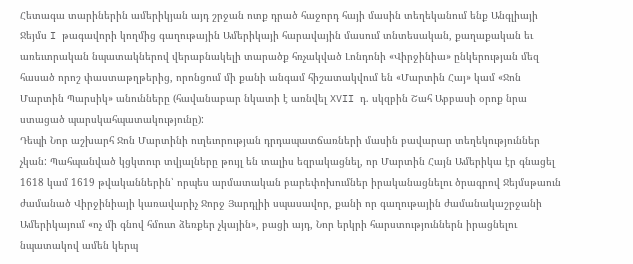Հետագա տարիներին ամերիկյան այդ շրջան ոտք դրած հաջորդ հայի մասին տեղեկանում ենք Անգլիայի Ջեյմս I թագավորի կողմից գաղութային Ամերիկայի հարավային մասում տնտեսական, քաղաքական եւ առեւտրական նպատակներով վերաբնակելի տարածք հռչակված Լոնդոնի «Վիրջինիա» ընկերության մեզ հասած որոշ փաստաթղթերից, որոնցում մի քանի անգամ հիշատակվում են «Մարտին Հայ» կամ «Ջոն Մարտին Պարսիկ» անունները (հավանաբար նկատի է առնվել XVII դ. սկզբին Շահ Աբբասի օրոք նրա ստացած պարսկահպատակությունը):
Դեպի Նոր աշխարհ Ջոն Մարտինի ուղեւորության դրդապատճառների մասին բավարար տեղեկություններ չկան: Պահպանված կցկտուր տվյալները թույլ են տալիս եզրակացնել, որ Մարտին Հայն Ամերիկա էր գնացել 1618 կամ 1619 թվականներին՝ որպես արմատական բարեփոխումներ իրականացնելու ծրագրով Ջեյմսթաուն ժամանած Վիրջինիայի կառավարիչ Ջորջ Յարդլիի սպասավոր, քանի որ գաղութային ժամանակաշրջանի Ամերիկայում «ոչ մի գնով հմուտ ձեռքեր չկային», բացի այդ, Նոր երկրի հարստություններն իրացնելու նպատակով ամեն կերպ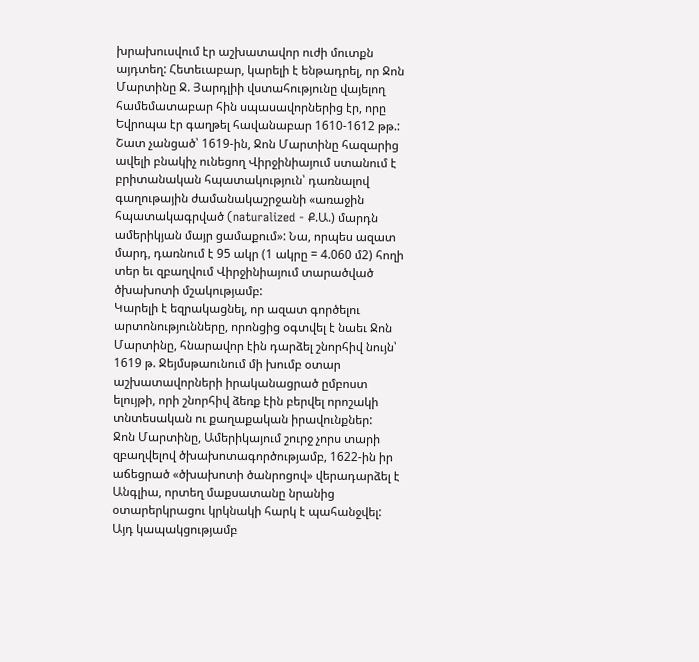խրախուսվում էր աշխատավոր ուժի մուտքն այդտեղ: Հետեւաբար, կարելի է ենթադրել, որ Ջոն Մարտինը Ջ. Յարդլիի վստահությունը վայելող համեմատաբար հին սպասավորներից էր, որը Եվրոպա էր գաղթել հավանաբար 1610-1612 թթ.:
Շատ չանցած՝ 1619-ին, Ջոն Մարտինը հազարից ավելի բնակիչ ունեցող Վիրջինիայում ստանում է բրիտանական հպատակություն՝ դառնալով գաղութային ժամանակաշրջանի «առաջին հպատակագրված (naturalized - Ք.Ա.) մարդն ամերիկյան մայր ցամաքում»: Նա, որպես ազատ մարդ, դառնում է 95 ակր (1 ակրը = 4.060 մ2) հողի տեր եւ զբաղվում Վիրջինիայում տարածված ծխախոտի մշակությամբ:
Կարելի է եզրակացնել, որ ազատ գործելու արտոնությունները, որոնցից օգտվել է նաեւ Ջոն Մարտինը, հնարավոր էին դարձել շնորհիվ նույն՝ 1619 թ. Ջեյմսթաունում մի խումբ օտար աշխատավորների իրականացրած ըմբոստ ելույթի, որի շնորհիվ ձեռք էին բերվել որոշակի տնտեսական ու քաղաքական իրավունքներ:
Ջոն Մարտինը, Ամերիկայում շուրջ չորս տարի զբաղվելով ծխախոտագործությամբ, 1622-ին իր աճեցրած «ծխախոտի ծանրոցով» վերադարձել է Անգլիա, որտեղ մաքսատանը նրանից օտարերկրացու կրկնակի հարկ է պահանջվել: Այդ կապակցությամբ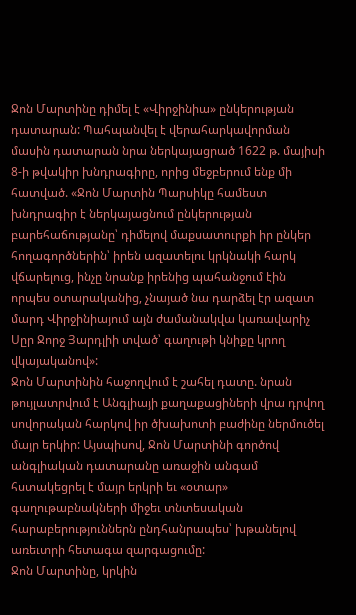Ջոն Մարտինը դիմել է «Վիրջինիա» ընկերության դատարան: Պահպանվել է վերահարկավորման մասին դատարան նրա ներկայացրած 1622 թ. մայիսի 8-ի թվակիր խնդրագիրը, որից մեջբերում ենք մի հատված. «Ջոն Մարտին Պարսիկը համեստ խնդրագիր է ներկայացնում ընկերության բարեհաճությանը՝ դիմելով մաքսատուրքի իր ընկեր հողագործներին՝ իրեն ազատելու կրկնակի հարկ վճարելուց, ինչը նրանք իրենից պահանջում էին որպես օտարականից, չնայած նա դարձել էր ազատ մարդ Վիրջինիայում այն ժամանակվա կառավարիչ Սըր Ջորջ Յարդլիի տված՝ գաղութի կնիքը կրող վկայականով»:
Ջոն Մարտինին հաջողվում է շահել դատը. նրան թույլատրվում է Անգլիայի քաղաքացիների վրա դրվող սովորական հարկով իր ծխախոտի բաժինը ներմուծել մայր երկիր: Այսպիսով, Ջոն Մարտինի գործով անգլիական դատարանը առաջին անգամ հստակեցրել է մայր երկրի եւ «օտար» գաղութաբնակների միջեւ տնտեսական հարաբերություններն ընդհանրապես՝ խթանելով առեւտրի հետագա զարգացումը:
Ջոն Մարտինը, կրկին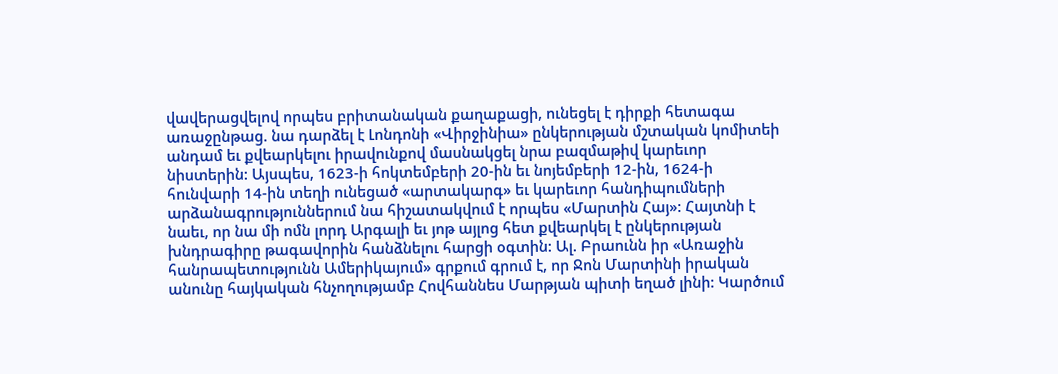վավերացվելով որպես բրիտանական քաղաքացի, ունեցել է դիրքի հետագա առաջընթաց. նա դարձել է Լոնդոնի «Վիրջինիա» ընկերության մշտական կոմիտեի անդամ եւ քվեարկելու իրավունքով մասնակցել նրա բազմաթիվ կարեւոր նիստերին: Այսպես, 1623-ի հոկտեմբերի 20-ին եւ նոյեմբերի 12-ին, 1624-ի հունվարի 14-ին տեղի ունեցած «արտակարգ» եւ կարեւոր հանդիպումների արձանագրություններում նա հիշատակվում է որպես «Մարտին Հայ»: Հայտնի է նաեւ, որ նա մի ոմն լորդ Արգալի եւ յոթ այլոց հետ քվեարկել է ընկերության խնդրագիրը թագավորին հանձնելու հարցի օգտին: Ալ. Բրաունն իր «Առաջին հանրապետությունն Ամերիկայում» գրքում գրում է, որ Ջոն Մարտինի իրական անունը հայկական հնչողությամբ Հովհաննես Մարթյան պիտի եղած լինի: Կարծում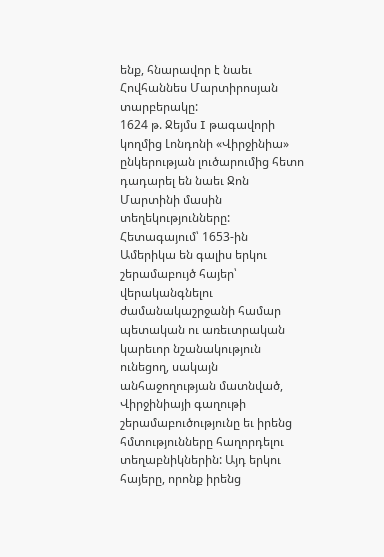ենք, հնարավոր է նաեւ Հովհաննես Մարտիրոսյան տարբերակը:
1624 թ. Ջեյմս I թագավորի կողմից Լոնդոնի «Վիրջինիա» ընկերության լուծարումից հետո դադարել են նաեւ Ջոն Մարտինի մասին տեղեկությունները:
Հետագայում՝ 1653-ին Ամերիկա են գալիս երկու շերամաբույծ հայեր՝ վերականգնելու ժամանակաշրջանի համար պետական ու առեւտրական կարեւոր նշանակություն ունեցող, սակայն անհաջողության մատնված, Վիրջինիայի գաղութի շերամաբուծությունը եւ իրենց հմտությունները հաղորդելու տեղաբնիկներին: Այդ երկու հայերը, որոնք իրենց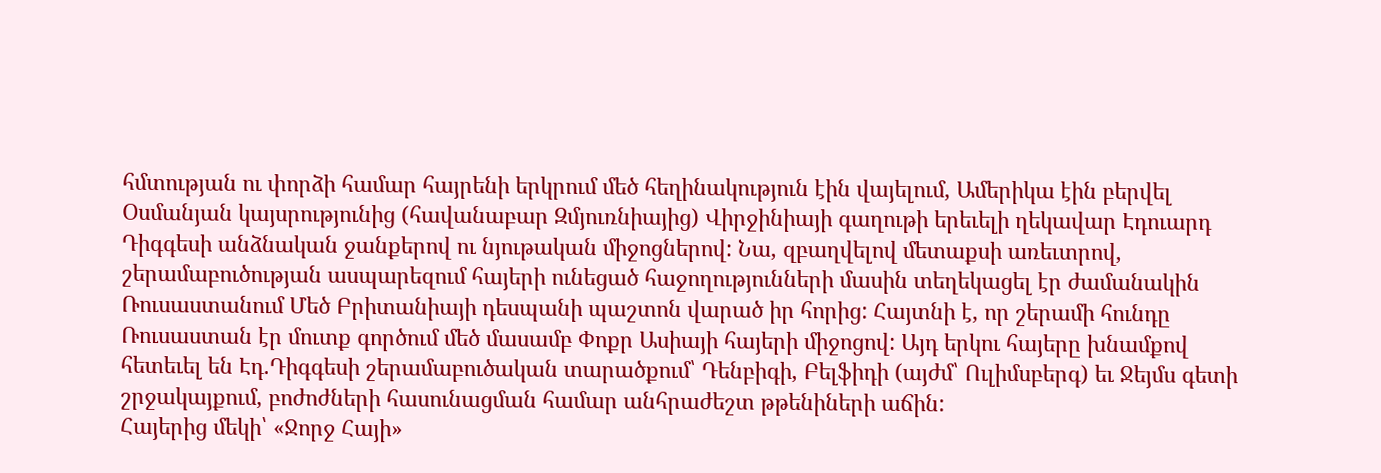հմտության ու փորձի համար հայրենի երկրում մեծ հեղինակություն էին վայելում, Ամերիկա էին բերվել Օսմանյան կայսրությունից (հավանաբար Զմյուռնիայից) Վիրջինիայի գաղութի երեւելի ղեկավար Էդուարդ Դիգգեսի անձնական ջանքերով ու նյութական միջոցներով: Նա, զբաղվելով մետաքսի առեւտրով, շերամաբուծության ասպարեզում հայերի ունեցած հաջողությունների մասին տեղեկացել էր ժամանակին Ռուսաստանում Մեծ Բրիտանիայի դեսպանի պաշտոն վարած իր հորից: Հայտնի է, որ շերամի հունդը Ռուսաստան էր մուտք գործում մեծ մասամբ Փոքր Ասիայի հայերի միջոցով: Այդ երկու հայերը խնամքով հետեւել են Էդ.Դիգգեսի շերամաբուծական տարածքում՝ Դենբիգի, Բելֆիդի (այժմ՝ Ուլիմսբերգ) եւ Ջեյմս գետի շրջակայքում, բոժոժների հասունացման համար անհրաժեշտ թթենիների աճին:
Հայերից մեկի՝ «Ջորջ Հայի»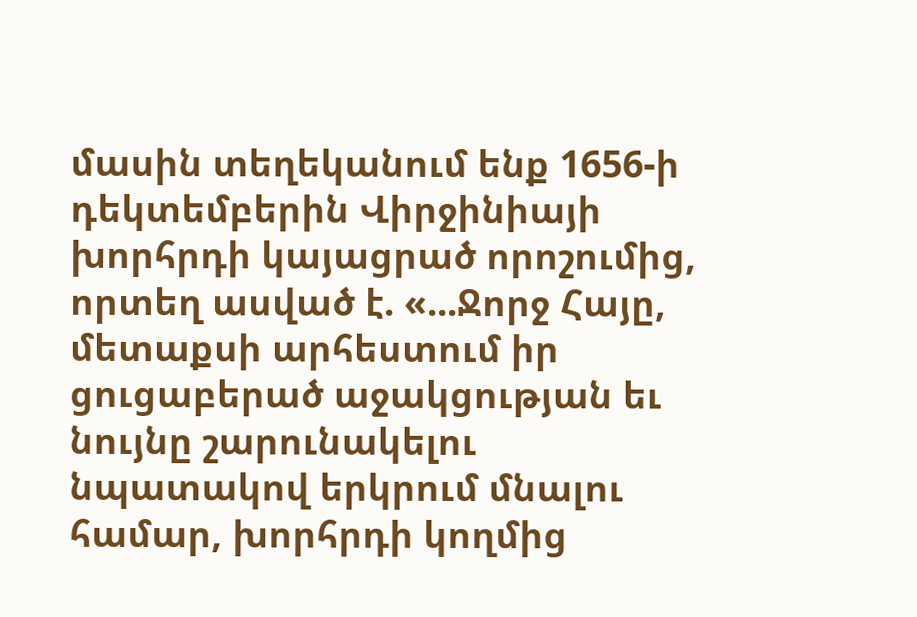մասին տեղեկանում ենք 1656-ի դեկտեմբերին Վիրջինիայի խորհրդի կայացրած որոշումից, որտեղ ասված է. «...Ջորջ Հայը, մետաքսի արհեստում իր ցուցաբերած աջակցության եւ նույնը շարունակելու նպատակով երկրում մնալու համար, խորհրդի կողմից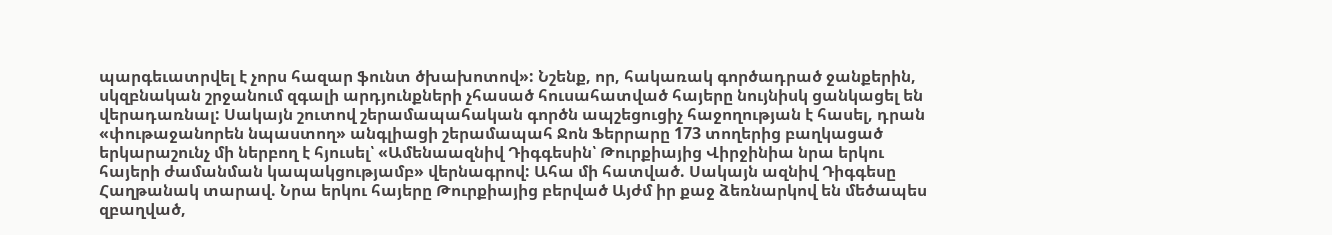պարգեւատրվել է չորս հազար ֆունտ ծխախոտով»: Նշենք, որ, հակառակ գործադրած ջանքերին, սկզբնական շրջանում զգալի արդյունքների չհասած հուսահատված հայերը նույնիսկ ցանկացել են վերադառնալ: Սակայն շուտով շերամապահական գործն ապշեցուցիչ հաջողության է հասել, դրան «փութաջանորեն նպաստող» անգլիացի շերամապահ Ջոն Ֆերրարը 173 տողերից բաղկացած երկարաշունչ մի ներբող է հյուսել՝ «Ամենաազնիվ Դիգգեսին՝ Թուրքիայից Վիրջինիա նրա երկու հայերի ժամանման կապակցությամբ» վերնագրով: Ահա մի հատված. Սակայն ազնիվ Դիգգեսը Հաղթանակ տարավ. Նրա երկու հայերը Թուրքիայից բերված Այժմ իր քաջ ձեռնարկով են մեծապես զբաղված,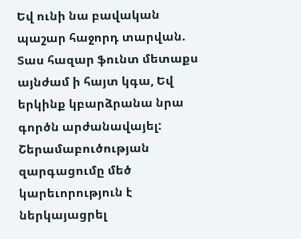Եվ ունի նա բավական պաշար հաջորդ տարվան. Տաս հազար ֆունտ մետաքս այնժամ ի հայտ կգա, Եվ երկինք կբարձրանա նրա գործն արժանավայել:
Շերամաբուծության զարգացումը մեծ կարեւորություն է ներկայացրել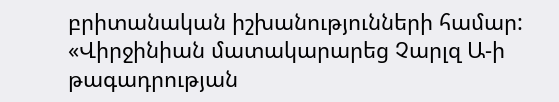բրիտանական իշխանությունների համար: «Վիրջինիան մատակարարեց Չարլզ Ա-ի թագադրության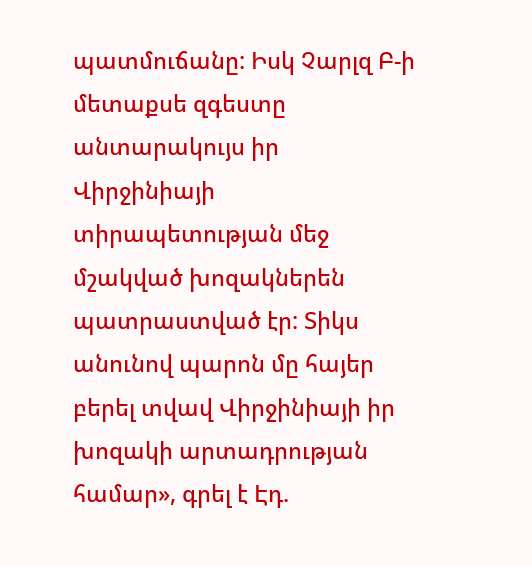պատմուճանը: Իսկ Չարլզ Բ-ի մետաքսե զգեստը անտարակույս իր Վիրջինիայի տիրապետության մեջ մշակված խոզակներեն պատրաստված էր: Տիկս անունով պարոն մը հայեր բերել տվավ Վիրջինիայի իր խոզակի արտադրության համար», գրել է Էդ.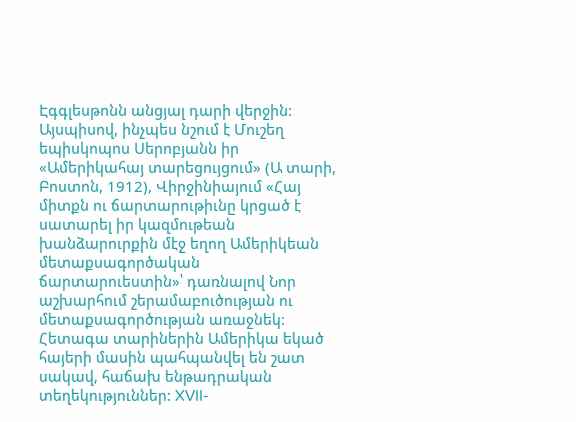Էգգլեսթոնն անցյալ դարի վերջին:
Այսպիսով, ինչպես նշում է Մուշեղ եպիսկոպոս Սերոբյանն իր «Ամերիկահայ տարեցույցում» (Ա տարի, Բոստոն, 1912), Վիրջինիայում «Հայ միտքն ու ճարտարութիւնը կրցած է սատարել իր կազմութեան խանձարուրքին մէջ եղող Ամերիկեան մետաքսագործական ճարտարուեստին»՝ դառնալով Նոր աշխարհում շերամաբուծության ու մետաքսագործության առաջնեկ:
Հետագա տարիներին Ամերիկա եկած հայերի մասին պահպանվել են շատ սակավ, հաճախ ենթադրական տեղեկություններ: XVII-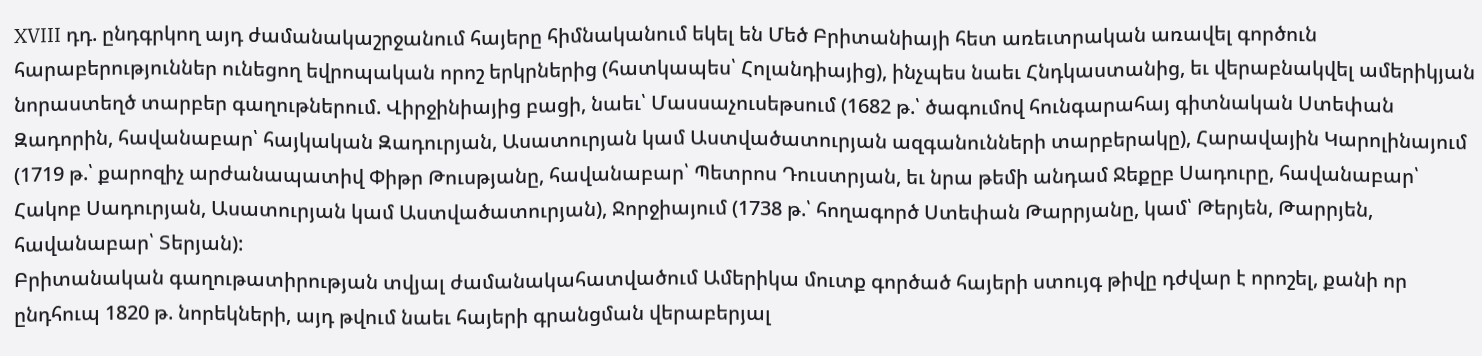XVIII դդ. ընդգրկող այդ ժամանակաշրջանում հայերը հիմնականում եկել են Մեծ Բրիտանիայի հետ առեւտրական առավել գործուն հարաբերություններ ունեցող եվրոպական որոշ երկրներից (հատկապես՝ Հոլանդիայից), ինչպես նաեւ Հնդկաստանից, եւ վերաբնակվել ամերիկյան նորաստեղծ տարբեր գաղութներում. Վիրջինիայից բացի, նաեւ՝ Մասսաչուսեթսում (1682 թ.՝ ծագումով հունգարահայ գիտնական Ստեփան Զադորին, հավանաբար՝ հայկական Զադուրյան, Ասատուրյան կամ Աստվածատուրյան ազգանունների տարբերակը), Հարավային Կարոլինայում (1719 թ.՝ քարոզիչ արժանապատիվ Փիթր Թուսթյանը, հավանաբար՝ Պետրոս Դուստրյան, եւ նրա թեմի անդամ Ջեքըբ Սադուրը, հավանաբար՝ Հակոբ Սադուրյան, Ասատուրյան կամ Աստվածատուրյան), Ջորջիայում (1738 թ.՝ հողագործ Ստեփան Թարրյանը, կամ՝ Թերյեն, Թարրյեն, հավանաբար՝ Տերյան):
Բրիտանական գաղութատիրության տվյալ ժամանակահատվածում Ամերիկա մուտք գործած հայերի ստույգ թիվը դժվար է որոշել, քանի որ ընդհուպ 1820 թ. նորեկների, այդ թվում նաեւ հայերի գրանցման վերաբերյալ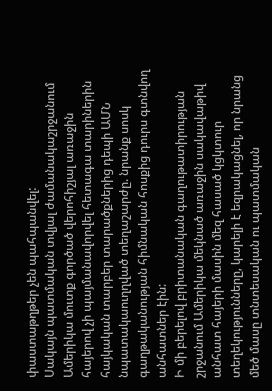փաստաթղթեր չեն պահպանվել:
Սակայն պատմական տվյալ ժամանակաշրջանում Ամերիկա մուտք գործած վերոհիշյալ առաջին հայերով չի պայմանավորվել հետագա տարիներին հայկական տարբեր տարածքներից դեպի ԱՄՆ նպատակաուղղված տեղաշարժը. նրանք սոսկ գաղթականության հիմնական հոսքից դուրս գտնվող անհատներ էին:
Ի մի բերելով բրիտանական գաղութատիրության շրջանում Ամերիկա մեկնած առաջին սակավաթիվ անհատ հայերի մասին մեզ հասած կցկտուր տեղեկությունները, կարելի է եզրակացնել, որ նրանց մեծ մասը տնտեսական ու պատմական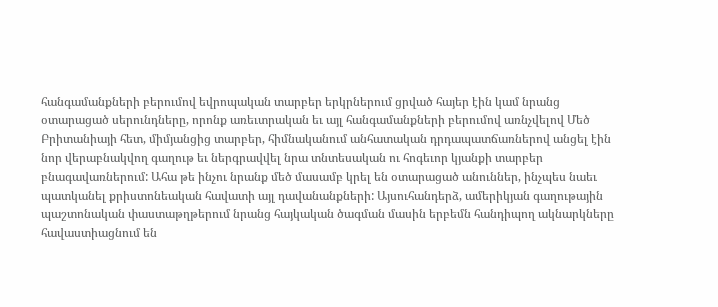հանգամանքների բերումով եվրոպական տարբեր երկրներում ցրված հայեր էին կամ նրանց օտարացած սերունդները, որոնք առեւտրական եւ այլ հանգամանքների բերումով առնչվելով Մեծ Բրիտանիայի հետ, միմյանցից տարբեր, հիմնականում անհատական դրդապատճառներով անցել էին նոր վերաբնակվող գաղութ եւ ներգրավվել նրա տնտեսական ու հոգեւոր կյանքի տարբեր բնագավառներում: Ահա թե ինչու նրանք մեծ մասամբ կրել են օտարացած անուններ, ինչպես նաեւ պատկանել քրիստոնեական հավատի այլ դավանանքների: Այսուհանդերձ, ամերիկյան գաղութային պաշտոնական փաստաթղթերում նրանց հայկական ծագման մասին երբեմն հանդիպող ակնարկները հավաստիացնում են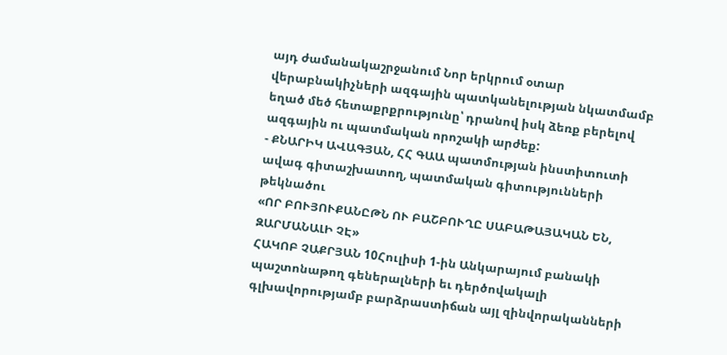այդ ժամանակաշրջանում Նոր երկրում օտար վերաբնակիչների ազգային պատկանելության նկատմամբ եղած մեծ հետաքրքրությունը՝ դրանով իսկ ձեռք բերելով ազգային ու պատմական որոշակի արժեք:
- ՔՆԱՐԻԿ ԱՎԱԳՅԱՆ, ՀՀ ԳԱԱ պատմության ինստիտուտի ավագ գիտաշխատող, պատմական գիտությունների թեկնածու
«ՈՐ ԲՈՒՅՈՒՔԱՆԸԹՆ ՈՒ ԲԱՇԲՈՒՂԸ ՍԱԲԱԹԱՅԱԿԱՆ ԵՆ, ԶԱՐՄԱՆԱԼԻ ՉԷ»
ՀԱԿՈԲ ՉԱՔՐՅԱՆ 10Հուլիսի 1-ին Անկարայում բանակի պաշտոնաթող գեներալների եւ դերծովակալի գլխավորությամբ բարձրաստիճան այլ զինվորականների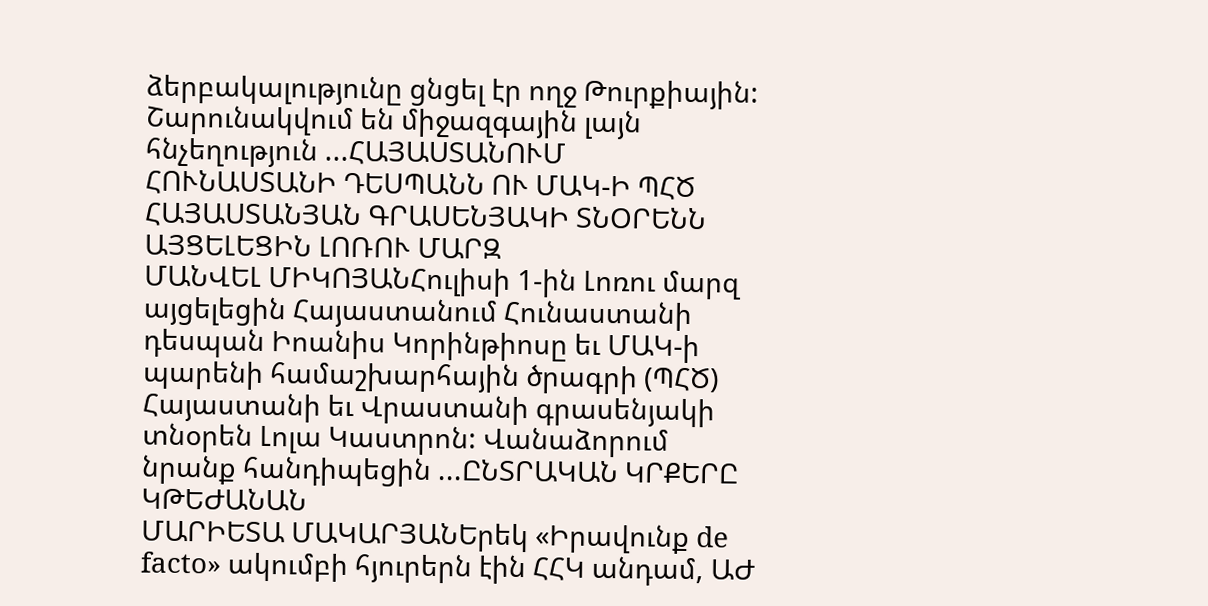ձերբակալությունը ցնցել էր ողջ Թուրքիային: Շարունակվում են միջազգային լայն հնչեղություն ...ՀԱՅԱՍՏԱՆՈՒՄ ՀՈՒՆԱՍՏԱՆԻ ԴԵՍՊԱՆՆ ՈՒ ՄԱԿ-Ի ՊՀԾ ՀԱՅԱՍՏԱՆՅԱՆ ԳՐԱՍԵՆՅԱԿԻ ՏՆՕՐԵՆՆ ԱՅՑԵԼԵՑԻՆ ԼՈՌՈՒ ՄԱՐԶ
ՄԱՆՎԵԼ ՄԻԿՈՅԱՆՀուլիսի 1-ին Լոռու մարզ այցելեցին Հայաստանում Հունաստանի դեսպան Իոանիս Կորինթիոսը եւ ՄԱԿ-ի պարենի համաշխարհային ծրագրի (ՊՀԾ) Հայաստանի եւ Վրաստանի գրասենյակի տնօրեն Լոլա Կաստրոն: Վանաձորում նրանք հանդիպեցին ...ԸՆՏՐԱԿԱՆ ԿՐՔԵՐԸ ԿԹԵԺԱՆԱՆ
ՄԱՐԻԵՏԱ ՄԱԿԱՐՅԱՆԵրեկ «Իրավունք de facto» ակումբի հյուրերն էին ՀՀԿ անդամ, ԱԺ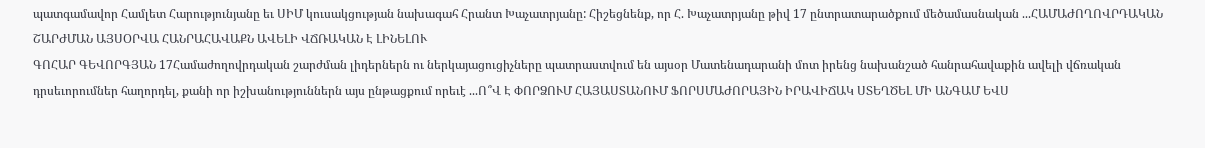պատգամավոր Համլետ Հարությունյանը եւ ՍԻՄ կուսակցության նախագահ Հրանտ Խաչատրյանը: Հիշեցնենք, որ Հ. Խաչատրյանը թիվ 17 ընտրատարածքում մեծամասնական ...ՀԱՄԱԺՈՂՈՎՐԴԱԿԱՆ ՇԱՐԺՄԱՆ ԱՅՍՕՐՎԱ ՀԱՆՐԱՀԱՎԱՔՆ ԱՎԵԼԻ ՎՃՌԱԿԱՆ Է ԼԻՆԵԼՈՒ
ԳՈՀԱՐ ԳԵՎՈՐԳՅԱՆ 17Համաժողովրդական շարժման լիդերներն ու ներկայացուցիչները պատրաստվում են այսօր Մատենադարանի մոտ իրենց նախանշած հանրահավաքին ավելի վճռական դրսեւորումներ հաղորդել, քանի որ իշխանություններն այս ընթացքում որեւէ ...Ո՞Վ Է ՓՈՐՁՈՒՄ ՀԱՅԱՍՏԱՆՈՒՄ ՖՈՐՍՄԱԺՈՐԱՅԻՆ ԻՐԱՎԻՃԱԿ ՍՏԵՂԾԵԼ ՄԻ ԱՆԳԱՄ ԵՎՍ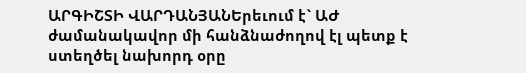ԱՐԳԻՇՏԻ ՎԱՐԴԱՆՅԱՆԵրեւում է` ԱԺ ժամանակավոր մի հանձնաժողով էլ պետք է ստեղծել նախորդ օրը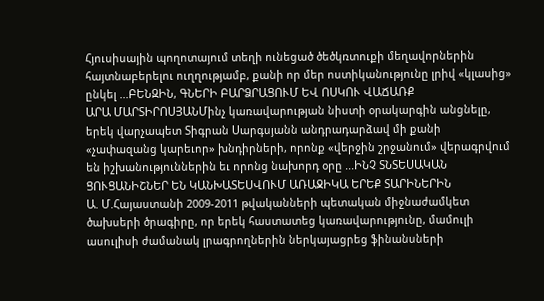Հյուսիսային պողոտայում տեղի ունեցած ծեծկռտուքի մեղավորներին հայտնաբերելու ուղղությամբ, քանի որ մեր ոստիկանությունը լրիվ «կլասից» ընկել ...ԲԵՆԶԻՆ, ԳՆԵՐԻ ԲԱՐՁՐԱՑՈՒՄ ԵՎ ՈՍԿՈՒ ՎԱՃԱՌՔ
ԱՐԱ ՄԱՐՏԻՐՈՍՅԱՆՄինչ կառավարության նիստի օրակարգին անցնելը, երեկ վարչապետ Տիգրան Սարգսյանն անդրադարձավ մի քանի «չափազանց կարեւոր» խնդիրների, որոնք «վերջին շրջանում» վերագրվում են իշխանություններին եւ որոնց նախորդ օրը ...ԻՆՉ ՏՆՏԵՍԱԿԱՆ ՑՈՒՑԱՆԻՇՆԵՐ ԵՆ ԿԱՆԽԱՏԵՍՎՈՒՄ ԱՌԱՋԻԿԱ ԵՐԵՔ ՏԱՐԻՆԵՐԻՆ
Ա. Մ.Հայաստանի 2009-2011 թվականների պետական միջնաժամկետ ծախսերի ծրագիրը, որ երեկ հաստատեց կառավարությունը, մամուլի ասուլիսի ժամանակ լրագրողներին ներկայացրեց ֆինանսների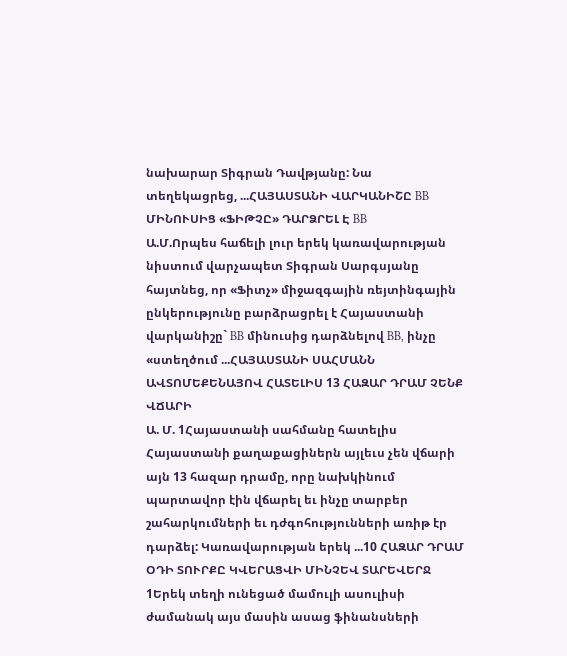նախարար Տիգրան Դավթյանը: Նա տեղեկացրեց, ...ՀԱՅԱՍՏԱՆԻ ՎԱՐԿԱՆԻՇԸ BB ՄԻՆՈՒՍԻՑ «ՖԻԹՉԸ» ԴԱՐՁՐԵԼ Է BB
Ա.Մ.Որպես հաճելի լուր երեկ կառավարության նիստում վարչապետ Տիգրան Սարգսյանը հայտնեց, որ «Ֆիտչ» միջազգային ռեյտինգային ընկերությունը բարձրացրել է Հայաստանի վարկանիշը` BB մինուսից դարձնելով BB, ինչը «ստեղծում ...ՀԱՅԱՍՏԱՆԻ ՍԱՀՄԱՆՆ ԱՎՏՈՄԵՔԵՆԱՅՈՎ ՀԱՏԵԼԻՍ 13 ՀԱԶԱՐ ԴՐԱՄ ՉԵՆՔ ՎՃԱՐԻ
Ա. Մ. 1Հայաստանի սահմանը հատելիս Հայաստանի քաղաքացիներն այլեւս չեն վճարի այն 13 հազար դրամը, որը նախկինում պարտավոր էին վճարել եւ ինչը տարբեր շահարկումների եւ դժգոհությունների առիթ էր դարձել: Կառավարության երեկ ...10 ՀԱԶԱՐ ԴՐԱՄ ՕԴԻ ՏՈՒՐՔԸ ԿՎԵՐԱՑՎԻ ՄԻՆՉԵՎ ՏԱՐԵՎԵՐՋ
1Երեկ տեղի ունեցած մամուլի ասուլիսի ժամանակ այս մասին ասաց ֆինանսների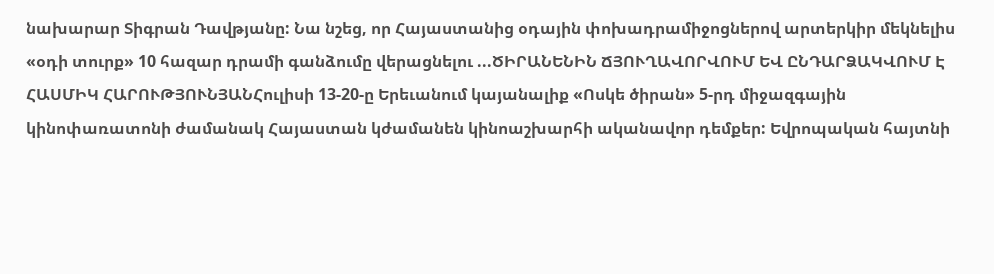նախարար Տիգրան Դավթյանը: Նա նշեց, որ Հայաստանից օդային փոխադրամիջոցներով արտերկիր մեկնելիս «օդի տուրք» 10 հազար դրամի գանձումը վերացնելու ...ԾԻՐԱՆԵՆԻՆ ՃՅՈՒՂԱՎՈՐՎՈՒՄ ԵՎ ԸՆԴԱՐՁԱԿՎՈՒՄ Է
ՀԱՍՄԻԿ ՀԱՐՈՒԹՅՈՒՆՅԱՆՀուլիսի 13-20-ը Երեւանում կայանալիք «Ոսկե ծիրան» 5-րդ միջազգային կինոփառատոնի ժամանակ Հայաստան կժամանեն կինոաշխարհի ականավոր դեմքեր: Եվրոպական հայտնի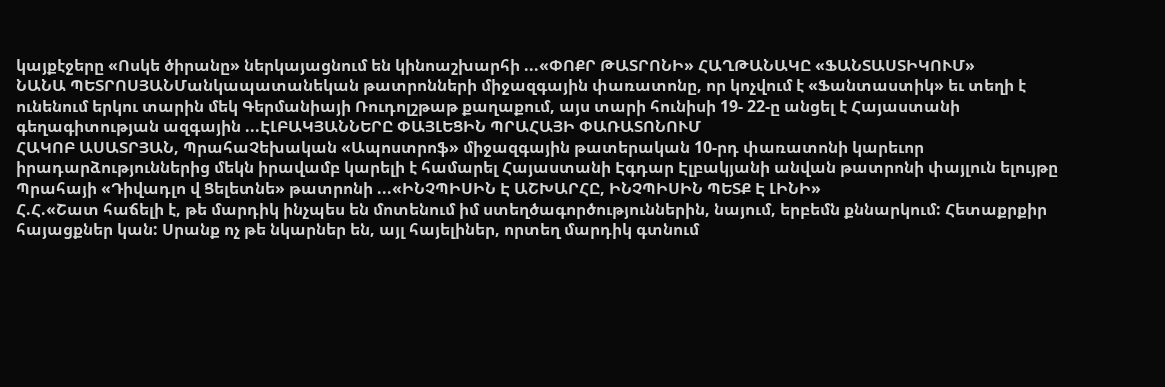կայքէջերը «Ոսկե ծիրանը» ներկայացնում են կինոաշխարհի ...«ՓՈՔՐ ԹԱՏՐՈՆԻ» ՀԱՂԹԱՆԱԿԸ «ՖԱՆՏԱՍՏԻԿՈՒՄ»
ՆԱՆԱ ՊԵՏՐՈՍՅԱՆՄանկապատանեկան թատրոնների միջազգային փառատոնը, որ կոչվում է «Ֆանտաստիկ» եւ տեղի է ունենում երկու տարին մեկ Գերմանիայի Ռուդոլշթաթ քաղաքում, այս տարի հունիսի 19- 22-ը անցել է Հայաստանի գեղագիտության ազգային ...ԷԼԲԱԿՅԱՆՆԵՐԸ ՓԱՅԼԵՑԻՆ ՊՐԱՀԱՅԻ ՓԱՌԱՏՈՆՈՒՄ
ՀԱԿՈԲ ԱՍԱՏՐՅԱՆ, ՊրահաՉեխական «Ապոստրոֆ» միջազգային թատերական 10-րդ փառատոնի կարեւոր իրադարձություններից մեկն իրավամբ կարելի է համարել Հայաստանի Էգդար Էլբակյանի անվան թատրոնի փայլուն ելույթը Պրահայի «Դիվադլո վ Ցելետնե» թատրոնի ...«ԻՆՉՊԻՍԻՆ Է ԱՇԽԱՐՀԸ, ԻՆՉՊԻՍԻՆ ՊԵՏՔ Է ԼԻՆԻ»
Հ.Հ.«Շատ հաճելի է, թե մարդիկ ինչպես են մոտենում իմ ստեղծագործություններին, նայում, երբեմն քննարկում: Հետաքրքիր հայացքներ կան: Սրանք ոչ թե նկարներ են, այլ հայելիներ, որտեղ մարդիկ գտնում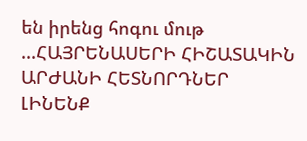են իրենց հոգու մութ ...ՀԱՅՐԵՆԱՍԵՐԻ ՀԻՇԱՏԱԿԻՆ ԱՐԺԱՆԻ ՀԵՏՆՈՐԴՆԵՐ ԼԻՆԵՆՔ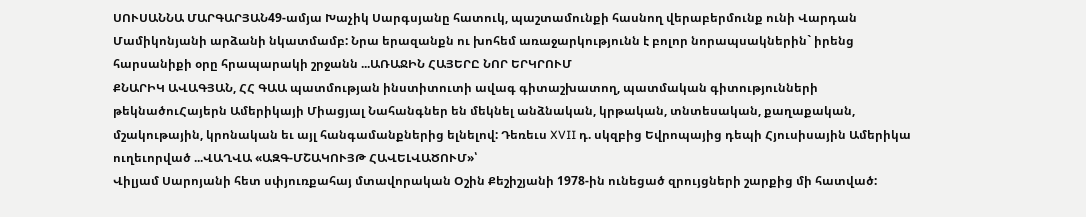ՍՈՒՍԱՆՆԱ ՄԱՐԳԱՐՅԱՆ49-ամյա Խաչիկ Սարգսյանը հատուկ, պաշտամունքի հասնող վերաբերմունք ունի Վարդան Մամիկոնյանի արձանի նկատմամբ: Նրա երազանքն ու խոհեմ առաջարկությունն է բոլոր նորապսակներին` իրենց հարսանիքի օրը հրապարակի շրջանն ...ԱՌԱՋԻՆ ՀԱՅԵՐԸ ՆՈՐ ԵՐԿՐՈՒՄ
ՔՆԱՐԻԿ ԱՎԱԳՅԱՆ, ՀՀ ԳԱԱ պատմության ինստիտուտի ավագ գիտաշխատող, պատմական գիտությունների թեկնածուՀայերն Ամերիկայի Միացյալ Նահանգներ են մեկնել անձնական, կրթական, տնտեսական, քաղաքական, մշակութային, կրոնական եւ այլ հանգամանքներից ելնելով: Դեռեւս XVII դ. սկզբից Եվրոպայից դեպի Հյուսիսային Ամերիկա ուղեւորված ...ՎԱՂՎԱ «ԱԶԳ-ՄՇԱԿՈՒՅԹ ՀԱՎԵԼՎԱԾՈՒՄ»՝
Վիլյամ Սարոյանի հետ սփյուռքահայ մտավորական Օշին Քեշիշյանի 1978-ին ունեցած զրույցների շարքից մի հատված: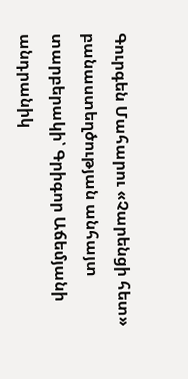Գուրգեն Մահարու «Չարենցի հետ» բանաստեղծության անհայտ տարբերակի՝ Գրիգոր Աճեմյանի անդրանիկ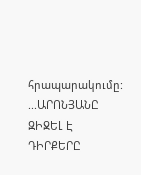հրապարակումը: ...ԱՐՈՆՅԱՆԸ ԶԻՋԵԼ Է ԴԻՐՔԵՐԸ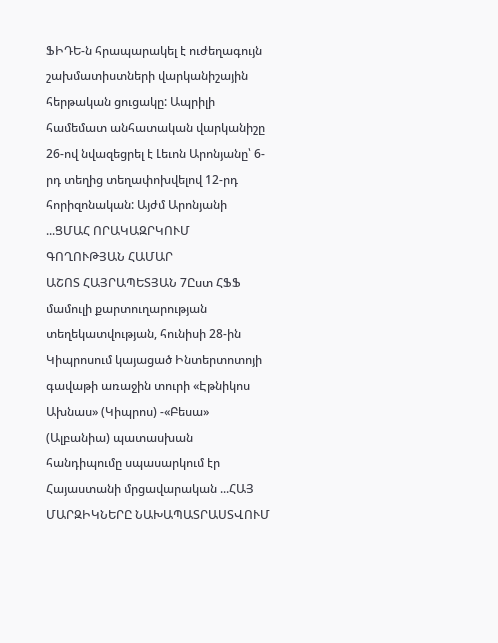ՖԻԴԵ-ն հրապարակել է ուժեղագույն շախմատիստների վարկանիշային հերթական ցուցակը: Ապրիլի համեմատ անհատական վարկանիշը 26-ով նվազեցրել է Լեւոն Արոնյանը՝ 6-րդ տեղից տեղափոխվելով 12-րդ հորիզոնական: Այժմ Արոնյանի ...ՑՄԱՀ ՈՐԱԿԱԶՐԿՈՒՄ ԳՈՂՈՒԹՅԱՆ ՀԱՄԱՐ
ԱՇՈՏ ՀԱՅՐԱՊԵՏՅԱՆ 7Ըստ ՀՖՖ մամուլի քարտուղարության տեղեկատվության, հունիսի 28-ին Կիպրոսում կայացած Ինտերտոտոյի գավաթի առաջին տուրի «Էթնիկոս Ախնաս» (Կիպրոս) -«Բեսա» (Ալբանիա) պատասխան հանդիպումը սպասարկում էր Հայաստանի մրցավարական ...ՀԱՅ ՄԱՐԶԻԿՆԵՐԸ ՆԱԽԱՊԱՏՐԱՍՏՎՈՒՄ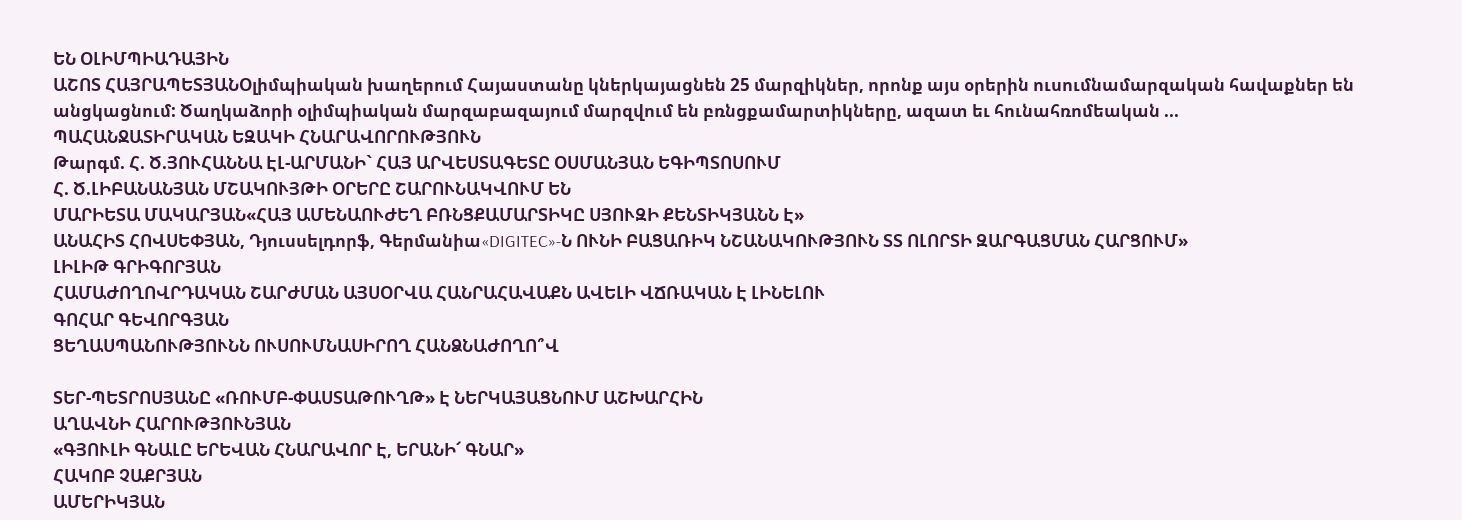ԵՆ ՕԼԻՄՊԻԱԴԱՅԻՆ
ԱՇՈՏ ՀԱՅՐԱՊԵՏՅԱՆՕլիմպիական խաղերում Հայաստանը կներկայացնեն 25 մարզիկներ, որոնք այս օրերին ուսումնամարզական հավաքներ են անցկացնում: Ծաղկաձորի օլիմպիական մարզաբազայում մարզվում են բռնցքամարտիկները, ազատ եւ հունահռոմեական ...
ՊԱՀԱՆՋԱՏԻՐԱԿԱՆ ԵԶԱԿԻ ՀՆԱՐԱՎՈՐՈՒԹՅՈՒՆ
Թարգմ. Հ. Ծ.ՅՈՒՀԱՆՆԱ ԷԼ-ԱՐՄԱՆԻ` ՀԱՅ ԱՐՎԵՍՏԱԳԵՏԸ ՕՍՄԱՆՅԱՆ ԵԳԻՊՏՈՍՈՒՄ
Հ. Ծ.ԼԻԲԱՆԱՆՅԱՆ ՄՇԱԿՈՒՅԹԻ ՕՐԵՐԸ ՇԱՐՈՒՆԱԿՎՈՒՄ ԵՆ
ՄԱՐԻԵՏԱ ՄԱԿԱՐՅԱՆ«ՀԱՅ ԱՄԵՆԱՈՒԺԵՂ ԲՌՆՑՔԱՄԱՐՏԻԿԸ ՍՅՈՒԶԻ ՔԵՆՏԻԿՅԱՆՆ Է»
ԱՆԱՀԻՏ ՀՈՎՍԵՓՅԱՆ, Դյուսսելդորֆ, Գերմանիա«DIGITEC»-Ն ՈՒՆԻ ԲԱՑԱՌԻԿ ՆՇԱՆԱԿՈՒԹՅՈՒՆ ՏՏ ՈԼՈՐՏԻ ԶԱՐԳԱՑՄԱՆ ՀԱՐՑՈՒՄ»
ԼԻԼԻԹ ԳՐԻԳՈՐՅԱՆ
ՀԱՄԱԺՈՂՈՎՐԴԱԿԱՆ ՇԱՐԺՄԱՆ ԱՅՍՕՐՎԱ ՀԱՆՐԱՀԱՎԱՔՆ ԱՎԵԼԻ ՎՃՌԱԿԱՆ Է ԼԻՆԵԼՈՒ
ԳՈՀԱՐ ԳԵՎՈՐԳՅԱՆ
ՑԵՂԱՍՊԱՆՈՒԹՅՈՒՆՆ ՈՒՍՈՒՄՆԱՍԻՐՈՂ ՀԱՆՁՆԱԺՈՂՈ՞Վ

ՏԵՐ-ՊԵՏՐՈՍՅԱՆԸ «ՌՈՒՄԲ-ՓԱՍՏԱԹՈՒՂԹ» Է ՆԵՐԿԱՅԱՑՆՈՒՄ ԱՇԽԱՐՀԻՆ
ԱՂԱՎՆԻ ՀԱՐՈՒԹՅՈՒՆՅԱՆ
«ԳՅՈՒԼԻ ԳՆԱԼԸ ԵՐԵՎԱՆ ՀՆԱՐԱՎՈՐ Է, ԵՐԱՆԻ՜ ԳՆԱՐ»
ՀԱԿՈԲ ՉԱՔՐՅԱՆ
ԱՄԵՐԻԿՅԱՆ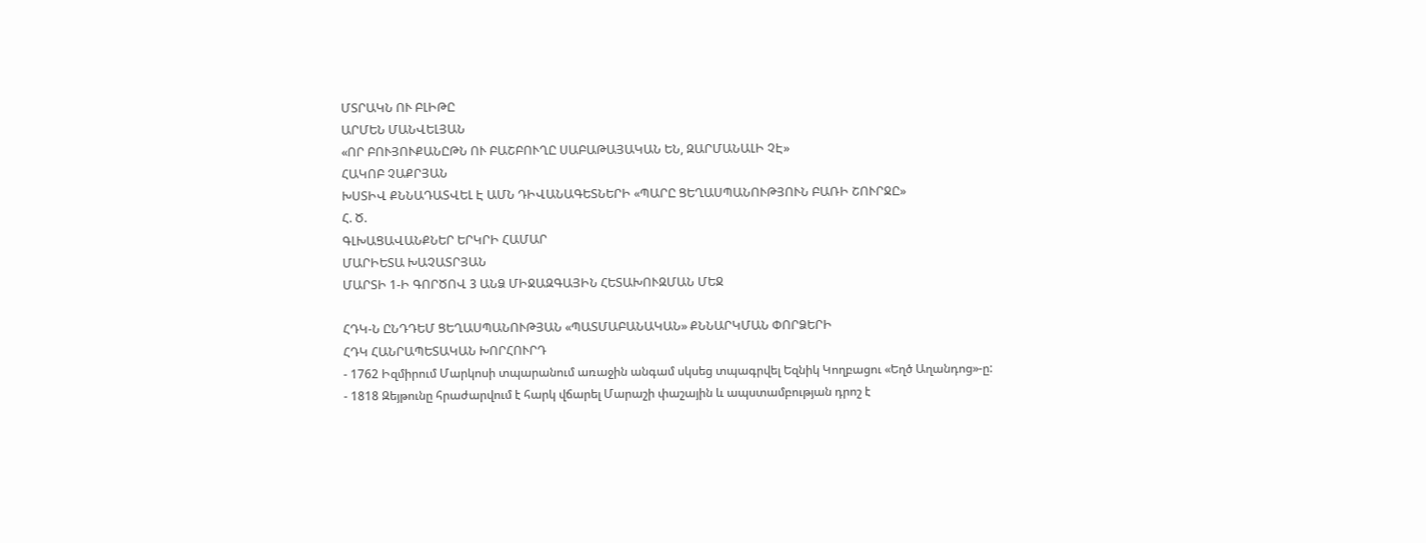ՄՏՐԱԿՆ ՈՒ ԲԼԻԹԸ
ԱՐՄԵՆ ՄԱՆՎԵԼՅԱՆ
«ՈՐ ԲՈՒՅՈՒՔԱՆԸԹՆ ՈՒ ԲԱՇԲՈՒՂԸ ՍԱԲԱԹԱՅԱԿԱՆ ԵՆ, ԶԱՐՄԱՆԱԼԻ ՉԷ»
ՀԱԿՈԲ ՉԱՔՐՅԱՆ
ԽՍՏԻՎ ՔՆՆԱԴԱՏՎԵԼ Է ԱՄՆ ԴԻՎԱՆԱԳԵՏՆԵՐԻ «ՊԱՐԸ ՑԵՂԱՍՊԱՆՈՒԹՅՈՒՆ ԲԱՌԻ ՇՈՒՐՋԸ»
Հ. Ծ.
ԳԼԽԱՑԱՎԱՆՔՆԵՐ ԵՐԿՐԻ ՀԱՄԱՐ
ՄԱՐԻԵՏԱ ԽԱՉԱՏՐՅԱՆ
ՄԱՐՏԻ 1-Ի ԳՈՐԾՈՎ 3 ԱՆՁ ՄԻՋԱԶԳԱՅԻՆ ՀԵՏԱԽՈՒԶՄԱՆ ՄԵՋ

ՀԴԿ-Ն ԸՆԴԴԵՄ ՑԵՂԱՍՊԱՆՈՒԹՅԱՆ «ՊԱՏՄԱԲԱՆԱԿԱՆ» ՔՆՆԱՐԿՄԱՆ ՓՈՐՁԵՐԻ
ՀԴԿ ՀԱՆՐԱՊԵՏԱԿԱՆ ԽՈՐՀՈՒՐԴ
- 1762 Իզմիրում Մարկոսի տպարանում առաջին անգամ սկսեց տպագրվել Եզնիկ Կողբացու «Եղծ Աղանդոց»-ը:
- 1818 Զեյթունը հրաժարվում է հարկ վճարել Մարաշի փաշային և ապստամբության դրոշ է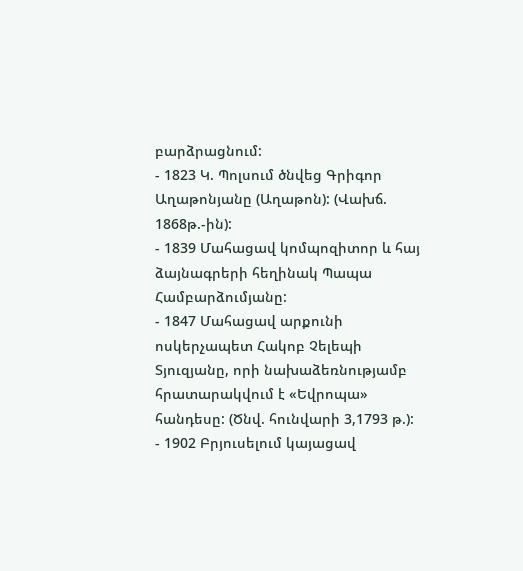բարձրացնում:
- 1823 Կ. Պոլսում ծնվեց Գրիգոր Աղաթոնյանը (Աղաթոն): (Վախճ. 1868թ.-ին):
- 1839 Մահացավ կոմպոզիտոր և հայ ձայնագրերի հեղինակ Պապա Համբարձումյանը:
- 1847 Մահացավ արքունի ոսկերչապետ Հակոբ Չելեպի Տյուզյանը, որի նախաձեռնությամբ հրատարակվում է «Եվրոպա» հանդեսը: (Ծնվ. հունվարի 3,1793 թ.):
- 1902 Բրյուսելում կայացավ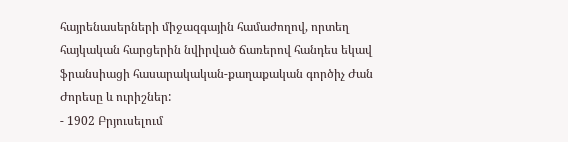հայրենասերների միջազգային համաժողով, որտեղ հայկական հարցերին նվիրված ճառերով հանդես եկավ ֆրանսիացի հասարակական-քաղաքական գործիչ Ժան Ժորեսը և ուրիշներ:
- 1902 Բրյուսելում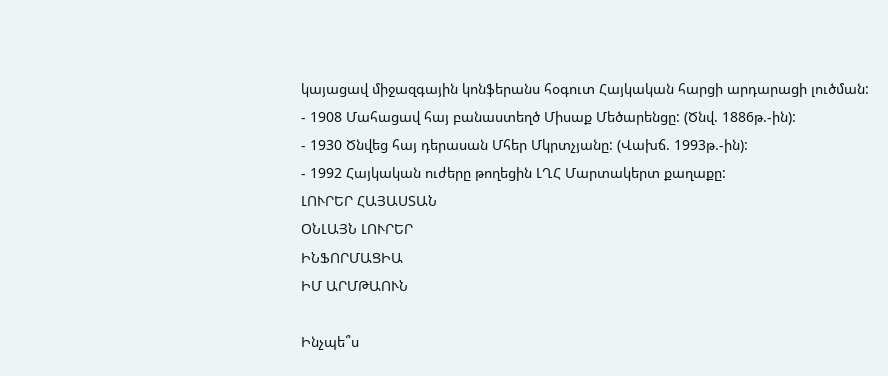կայացավ միջազգային կոնֆերանս հօգուտ Հայկական հարցի արդարացի լուծման:
- 1908 Մահացավ հայ բանաստեղծ Միսաք Մեծարենցը: (Ծնվ. 1886թ.-ին):
- 1930 Ծնվեց հայ դերասան Մհեր Մկրտչյանը: (Վախճ. 1993թ.-ին):
- 1992 Հայկական ուժերը թողեցին ԼՂՀ Մարտակերտ քաղաքը:
ԼՈՒՐԵՐ ՀԱՅԱՍՏԱՆ
ՕՆԼԱՅՆ ԼՈՒՐԵՐ
ԻՆՖՈՐՄԱՑԻԱ
ԻՄ ԱՐՄԹԱՈՒՆ

Ինչպե՞ս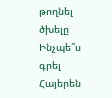թողնել ծխելը
Ինչպե՞ս գրել Հայերեն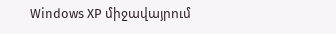Windows XP միջավայրում